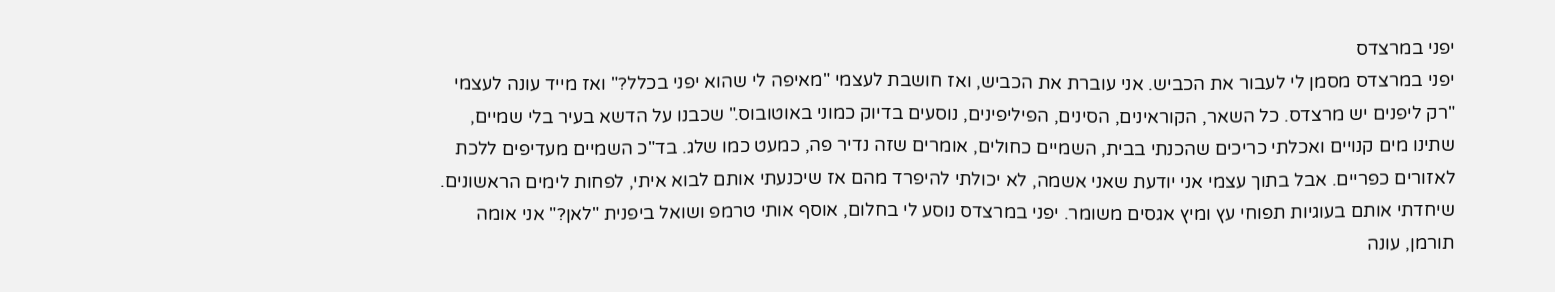יפני במרצדס
יפני במרצדס מסמן לי לעבור את הכביש. אני עוברת את הכביש, ואז חושבת לעצמי "מאיפה לי שהוא יפני בכלל?" ואז מייד עונה לעצמי "רק ליפנים יש מרצדס. כל השאר, הקוראינים, הסינים, הפיליפינים, נוסעים בדיוק כמוני באוטובוס." שכבנו על הדשא בעיר בלי שמיים, שתינו מים קנויים ואכלתי כריכים שהכנתי בבית, השמיים כחולים, אומרים שזה נדיר פה, כמעט כמו שלג. בד"כ השמיים מעדיפים ללכת לאזורים כפריים. אבל בתוך עצמי אני יודעת שאני אשמה, לא יכולתי להיפרד מהם אז שיכנעתי אותם לבוא איתי, לפחות לימים הראשונים. שיחדתי אותם בעוגיות תפוחי עץ ומיץ אגסים משומר. יפני במרצדס נוסע לי בחלום, אוסף אותי טרמפ ושואל ביפנית "לאן?" אני אומה תורמן, עונה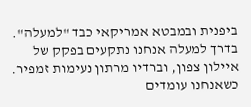ביפנית ובמבטא אמריקאי כבד "למעלה". בדרך למעלה אנחנו נתקעים בפקק של איילון צפון, וברדיו מרתון נעימות זמפיר. כשאנחנו עומדים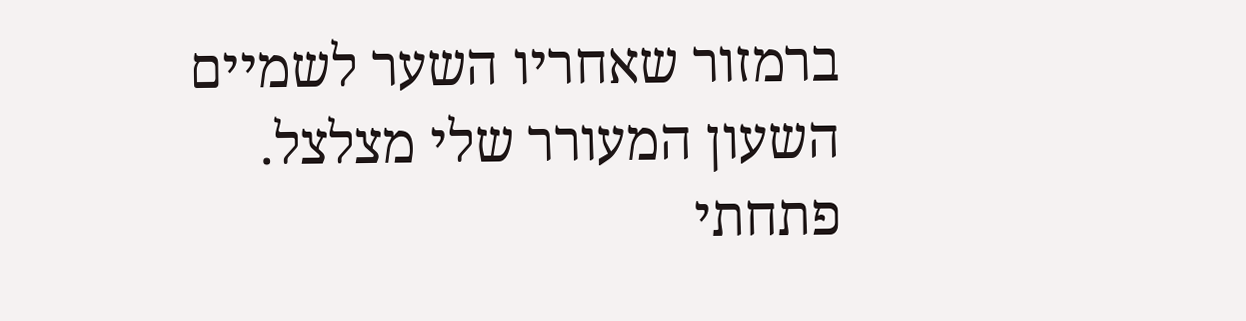ברמזור שאחריו השער לשמיים השעון המעורר שלי מצלצל. פתחתי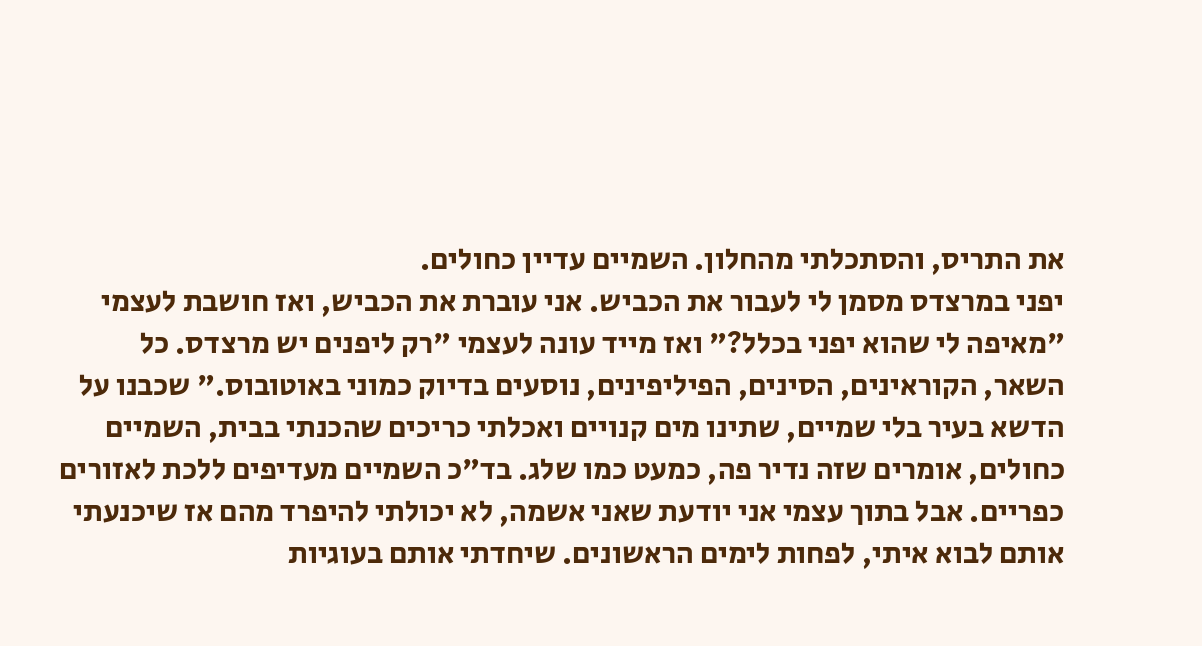את התריס, והסתכלתי מהחלון. השמיים עדיין כחולים.
יפני במרצדס מסמן לי לעבור את הכביש. אני עוברת את הכביש, ואז חושבת לעצמי "מאיפה לי שהוא יפני בכלל?" ואז מייד עונה לעצמי "רק ליפנים יש מרצדס. כל השאר, הקוראינים, הסינים, הפיליפינים, נוסעים בדיוק כמוני באוטובוס." שכבנו על הדשא בעיר בלי שמיים, שתינו מים קנויים ואכלתי כריכים שהכנתי בבית, השמיים כחולים, אומרים שזה נדיר פה, כמעט כמו שלג. בד"כ השמיים מעדיפים ללכת לאזורים כפריים. אבל בתוך עצמי אני יודעת שאני אשמה, לא יכולתי להיפרד מהם אז שיכנעתי אותם לבוא איתי, לפחות לימים הראשונים. שיחדתי אותם בעוגיות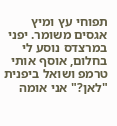תפוחי עץ ומיץ אגסים משומר. יפני במרצדס נוסע לי בחלום, אוסף אותי טרמפ ושואל ביפנית "לאן?" אני אומה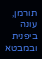תורמן, עונה ביפנית ובמבטא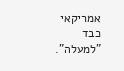אמריקאי כבד "למעלה".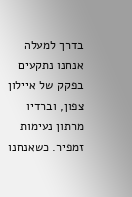בדרך למעלה אנחנו נתקעים בפקק של איילון צפון, וברדיו מרתון נעימות זמפיר. כשאנחנו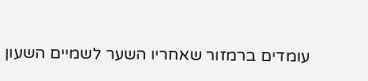עומדים ברמזור שאחריו השער לשמיים השעון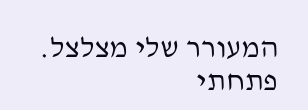המעורר שלי מצלצל. פתחתי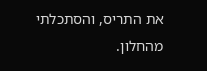את התריס, והסתכלתי מהחלון.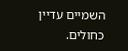השמיים עדיין כחולים.